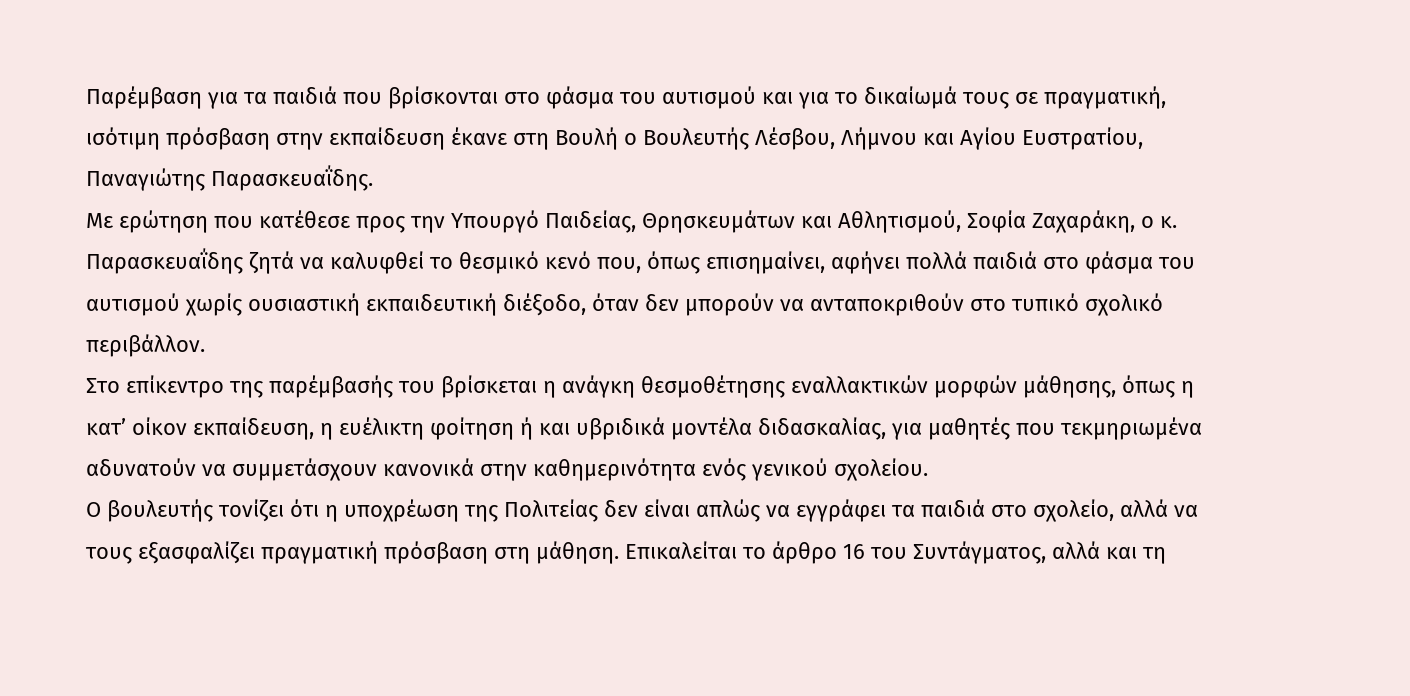Παρέμβαση για τα παιδιά που βρίσκονται στο φάσμα του αυτισμού και για το δικαίωμά τους σε πραγματική, ισότιμη πρόσβαση στην εκπαίδευση έκανε στη Βουλή ο Βουλευτής Λέσβου, Λήμνου και Αγίου Ευστρατίου, Παναγιώτης Παρασκευαΐδης.
Με ερώτηση που κατέθεσε προς την Υπουργό Παιδείας, Θρησκευμάτων και Αθλητισμού, Σοφία Ζαχαράκη, ο κ. Παρασκευαΐδης ζητά να καλυφθεί το θεσμικό κενό που, όπως επισημαίνει, αφήνει πολλά παιδιά στο φάσμα του αυτισμού χωρίς ουσιαστική εκπαιδευτική διέξοδο, όταν δεν μπορούν να ανταποκριθούν στο τυπικό σχολικό περιβάλλον.
Στο επίκεντρο της παρέμβασής του βρίσκεται η ανάγκη θεσμοθέτησης εναλλακτικών μορφών μάθησης, όπως η κατ’ οίκον εκπαίδευση, η ευέλικτη φοίτηση ή και υβριδικά μοντέλα διδασκαλίας, για μαθητές που τεκμηριωμένα αδυνατούν να συμμετάσχουν κανονικά στην καθημερινότητα ενός γενικού σχολείου.
Ο βουλευτής τονίζει ότι η υποχρέωση της Πολιτείας δεν είναι απλώς να εγγράφει τα παιδιά στο σχολείο, αλλά να τους εξασφαλίζει πραγματική πρόσβαση στη μάθηση. Επικαλείται το άρθρο 16 του Συντάγματος, αλλά και τη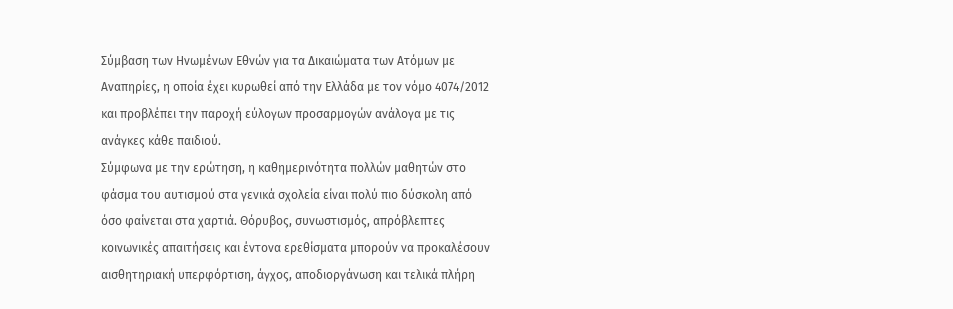Σύμβαση των Ηνωμένων Εθνών για τα Δικαιώματα των Ατόμων με Αναπηρίες, η οποία έχει κυρωθεί από την Ελλάδα με τον νόμο 4074/2012 και προβλέπει την παροχή εύλογων προσαρμογών ανάλογα με τις ανάγκες κάθε παιδιού.
Σύμφωνα με την ερώτηση, η καθημερινότητα πολλών μαθητών στο φάσμα του αυτισμού στα γενικά σχολεία είναι πολύ πιο δύσκολη από όσο φαίνεται στα χαρτιά. Θόρυβος, συνωστισμός, απρόβλεπτες κοινωνικές απαιτήσεις και έντονα ερεθίσματα μπορούν να προκαλέσουν αισθητηριακή υπερφόρτιση, άγχος, αποδιοργάνωση και τελικά πλήρη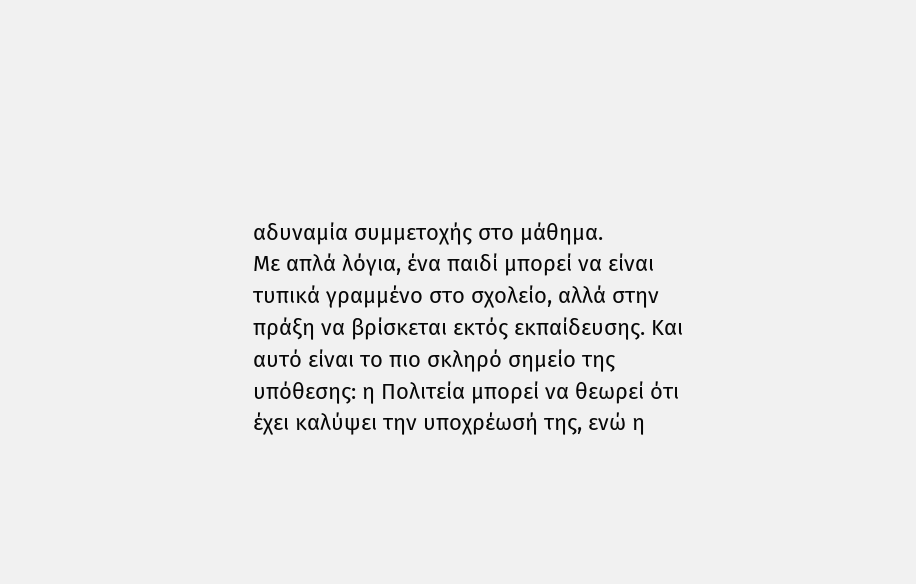αδυναμία συμμετοχής στο μάθημα.
Με απλά λόγια, ένα παιδί μπορεί να είναι τυπικά γραμμένο στο σχολείο, αλλά στην πράξη να βρίσκεται εκτός εκπαίδευσης. Και αυτό είναι το πιο σκληρό σημείο της υπόθεσης: η Πολιτεία μπορεί να θεωρεί ότι έχει καλύψει την υποχρέωσή της, ενώ η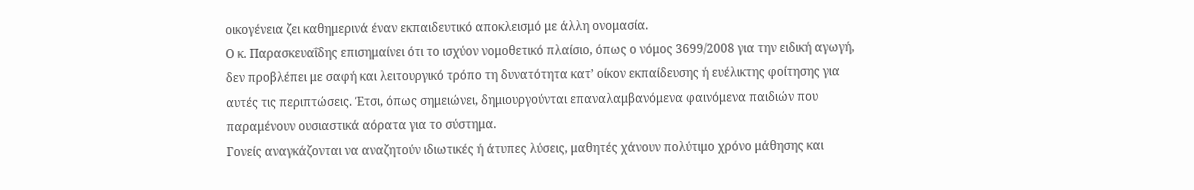οικογένεια ζει καθημερινά έναν εκπαιδευτικό αποκλεισμό με άλλη ονομασία.
Ο κ. Παρασκευαΐδης επισημαίνει ότι το ισχύον νομοθετικό πλαίσιο, όπως ο νόμος 3699/2008 για την ειδική αγωγή, δεν προβλέπει με σαφή και λειτουργικό τρόπο τη δυνατότητα κατ’ οίκον εκπαίδευσης ή ευέλικτης φοίτησης για αυτές τις περιπτώσεις. Έτσι, όπως σημειώνει, δημιουργούνται επαναλαμβανόμενα φαινόμενα παιδιών που παραμένουν ουσιαστικά αόρατα για το σύστημα.
Γονείς αναγκάζονται να αναζητούν ιδιωτικές ή άτυπες λύσεις, μαθητές χάνουν πολύτιμο χρόνο μάθησης και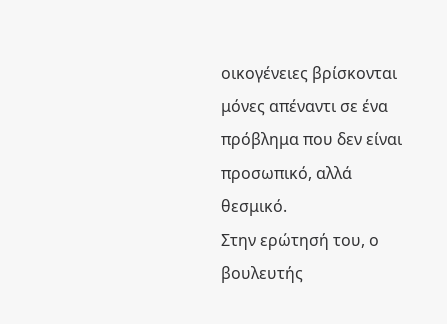οικογένειες βρίσκονται μόνες απέναντι σε ένα πρόβλημα που δεν είναι προσωπικό, αλλά θεσμικό.
Στην ερώτησή του, ο βουλευτής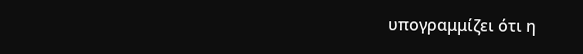υπογραμμίζει ότι η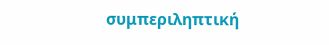συμπεριληπτική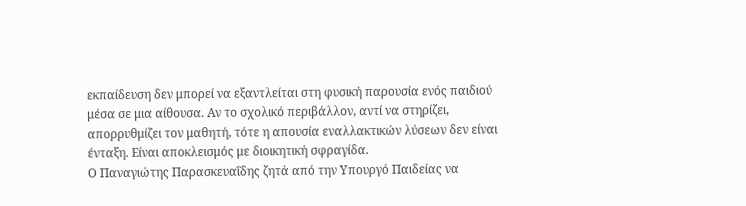εκπαίδευση δεν μπορεί να εξαντλείται στη φυσική παρουσία ενός παιδιού μέσα σε μια αίθουσα. Αν το σχολικό περιβάλλον, αντί να στηρίζει, απορρυθμίζει τον μαθητή, τότε η απουσία εναλλακτικών λύσεων δεν είναι ένταξη. Είναι αποκλεισμός με διοικητική σφραγίδα.
Ο Παναγιώτης Παρασκευαΐδης ζητά από την Υπουργό Παιδείας να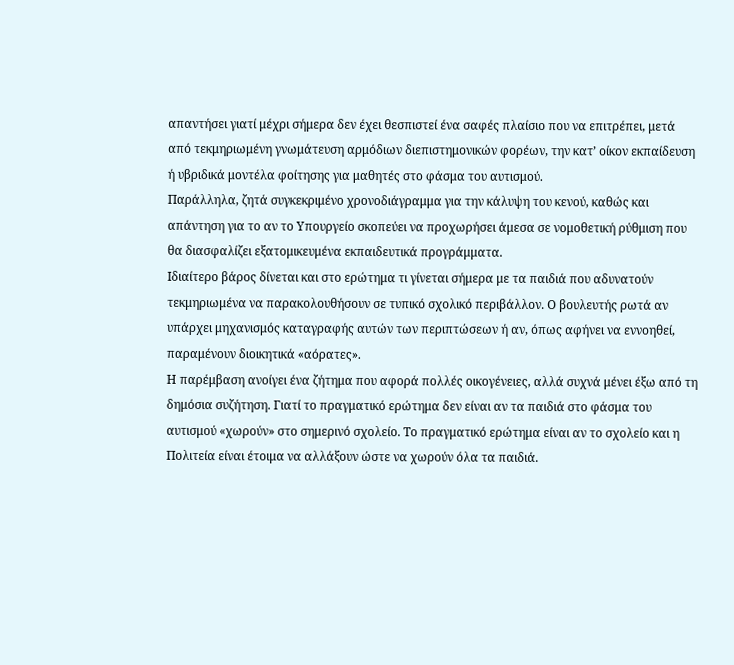απαντήσει γιατί μέχρι σήμερα δεν έχει θεσπιστεί ένα σαφές πλαίσιο που να επιτρέπει, μετά από τεκμηριωμένη γνωμάτευση αρμόδιων διεπιστημονικών φορέων, την κατ’ οίκον εκπαίδευση ή υβριδικά μοντέλα φοίτησης για μαθητές στο φάσμα του αυτισμού.
Παράλληλα, ζητά συγκεκριμένο χρονοδιάγραμμα για την κάλυψη του κενού, καθώς και απάντηση για το αν το Υπουργείο σκοπεύει να προχωρήσει άμεσα σε νομοθετική ρύθμιση που θα διασφαλίζει εξατομικευμένα εκπαιδευτικά προγράμματα.
Ιδιαίτερο βάρος δίνεται και στο ερώτημα τι γίνεται σήμερα με τα παιδιά που αδυνατούν τεκμηριωμένα να παρακολουθήσουν σε τυπικό σχολικό περιβάλλον. Ο βουλευτής ρωτά αν υπάρχει μηχανισμός καταγραφής αυτών των περιπτώσεων ή αν, όπως αφήνει να εννοηθεί, παραμένουν διοικητικά «αόρατες».
Η παρέμβαση ανοίγει ένα ζήτημα που αφορά πολλές οικογένειες, αλλά συχνά μένει έξω από τη δημόσια συζήτηση. Γιατί το πραγματικό ερώτημα δεν είναι αν τα παιδιά στο φάσμα του αυτισμού «χωρούν» στο σημερινό σχολείο. Το πραγματικό ερώτημα είναι αν το σχολείο και η Πολιτεία είναι έτοιμα να αλλάξουν ώστε να χωρούν όλα τα παιδιά.